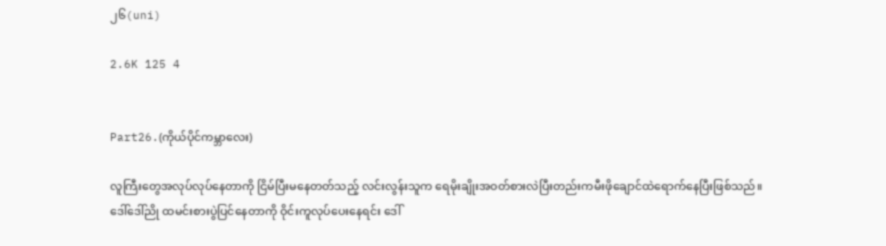၂၆(uni)

2.6K 125 4


Part26.(ကိုယ်ပိုင်ကမ္ဘာလေး)

လူကြီးတွေအလုပ်လုပ်နေတာကို ငြိမ်ပြီးမနေတတ်သည့် လင်းလွန်းသူက ရေမိုးချိုးအဝတ်စားလဲပြီးတည်းကမီးဖိုချောင်ထဲရောက်နေပြီးဖြစ်သည်။ဒေါ်ဒေါ်ညို ထမင်းစားပွဲပြင်နေတာကို ဝိုင်းကူလုပ်ပေးနေရင်း ဒေါ်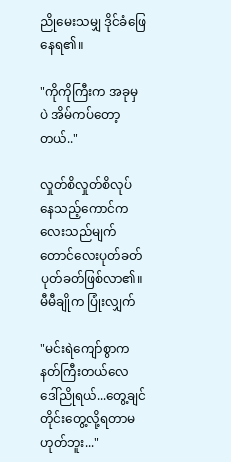ညိုမေးသမျှ ဒိုင်ခံဖြေနေရ၏။

"ကိုကိုကြီးက အခုမှပဲ အိမ်ကပ်တော့တယ်.."

လှုတ်စိလှုတ်စိလုပ်နေသည့်ကောင်ကလေးသည်မျက်တောင်လေးပုတ်ခတ်ပုတ်ခတ်ဖြစ်လာ၏။မီမီချိုက ပြုံးလျှက်

"မင်းရဲကျော်စွာကနတ်ကြီးတယ်လေ ဒေါ်ညိုရယ်...တွေ့ချင်တိုင်းတွေ့လို့ရတာမဟုတ်ဘူး..."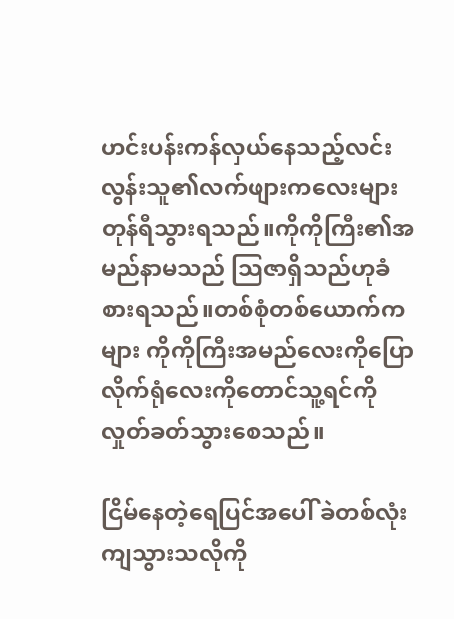ဟင်းပန်းကန်လှယ်နေသည့်လင်းလွန်းသူ၏လက်ဖျားကလေးများတုန်ရီသွားရသည်။ကိုကိုကြီး၏အမည်နာမသည် သြဇာရှိသည်ဟုခံစားရသည်။တစ်စုံတစ်ယောက်ကများ ကိုကိုကြီးအမည်လေးကိုပြောလိုက်ရုံလေးကိုတောင်သူ့ရင်ကိုလှုတ်ခတ်သွားစေသည်။

ငြိမ်နေတဲ့ရေပြင်အပေါ် ခဲတစ်လုံး ကျသွားသလိုကို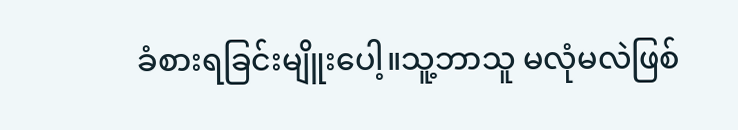ခံစားရခြင်းမျိူးပေါ့။သူ့ဘာသူ မလုံမလဲဖြစ်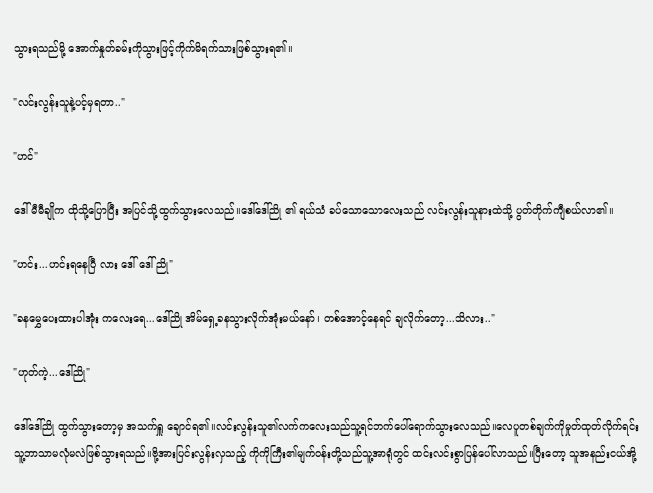သွားရသည်မို့ အောက်နှုတ်ခမ်းကိုသွားဖြင့်ကိုက်မိရက်သားဖြစ်သွားရ၏။

"လင်းလွန်းသူနဲ့ပင့်မှရတာ.."

"ဟင်"

ဒေါ်မီမီချိုက ထိုသို့ပြောပြီး အပြင်သို့ထွက်သွားလေသည်။ဒေါ်ဒေါ်ညို ၏ ရယ်သံ ခပ်သောသောလေးသည် လင်းလွန်းသူနားထဲသို့ ပွတ်တိုက်ကျီစယ်လာ၏။

"ဟင်း...ဟင်းရနေပြီ လား ဒေါ် ဒေါ် ညို"

"ခနမွှေပေးထားပါအုံး ကလေးရေ...ဒေါ်ညို အိမ်ရှေ့ခနသွားလိုက်အုံးမယ်နော်၊ တစ်အောင့်နေရင် ချလိုက်တော့...သိလား.."

"ဟုတ်ကဲ့...ဒေါ်ညို"

ဒေါ်ဒေါ်ညို ထွက်သွားတော့မှ အသက်ရှူ ချောင်ရ၏။လင်းလွန်းသူ၏လက်ကလေးသည်သူ့ရင်ဘက်ပေါ်ရောက်သွားလေသည်။လေပူတစ်ချက်ကိုမှုတ်ထုတ်လိုက်ရင်းသူ့ဘာသာမလုံမလဲဖြစ်သွားရသည်။ဗို့အားပြင်းလွန်းလှသည့် ကိုကိုကြီး၏မျက်ဝန်းတို့သည်သူ့အာရုံတွင် ထင်းလင်းစွာပြန်ပေါ်လာသည်။ပြီးတော့ သူအနည်းငယ်အို့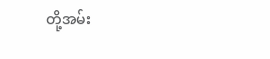တို့အမ်း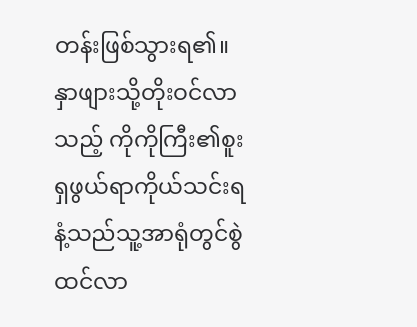တန်းဖြစ်သွားရ၏။နှာဖျားသို့တိုးဝင်လာသည့် ကိုကိုကြီး၏စူးရှဖွယ်ရာကိုယ်သင်းရနံ့သည်သူ့အာရုံတွင်စွဲထင်လာ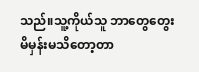သည်။သူ့ကိုယ်သူ ဘာတွေတွေးမိမှန်းမသိတော့တာ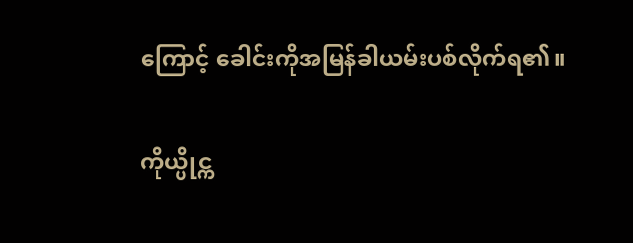ကြောင့် ခေါင်းကိုအမြန်ခါယမ်းပစ်လိုက်ရ၏။

ကိုယ္ပိုင္က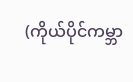(ကိုယ်ပိုင်ကမ္ဘာ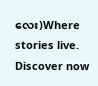လေး)Where stories live. Discover now